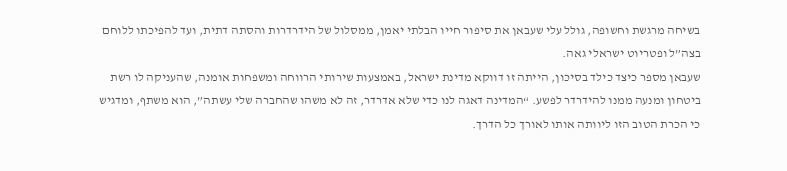בשיחה מרגשת וחשופה, גולל עלי שעבאן את סיפור חייו הבלתי יאמן, ממסלול של הידרדרות והסתה דתית, ועד להפיכתו ללוחם בצה”ל ופטריוט ישראלי גאה.
שעבאן מספר כיצד כילד בסיכון, הייתה זו דווקא מדינת ישראל, באמצעות שירותי הרווחה ומשפחות אומנה, שהעניקה לו רשת ביטחון ומנעה ממנו להידרדר לפשע. “המדינה דאגה לנו כדי שלא אדרדר, זה לא משהו שהחברה שלי עשתה”, הוא משתף, ומדגיש כי הכרת הטוב הזו ליוותה אותו לאורך כל הדרך.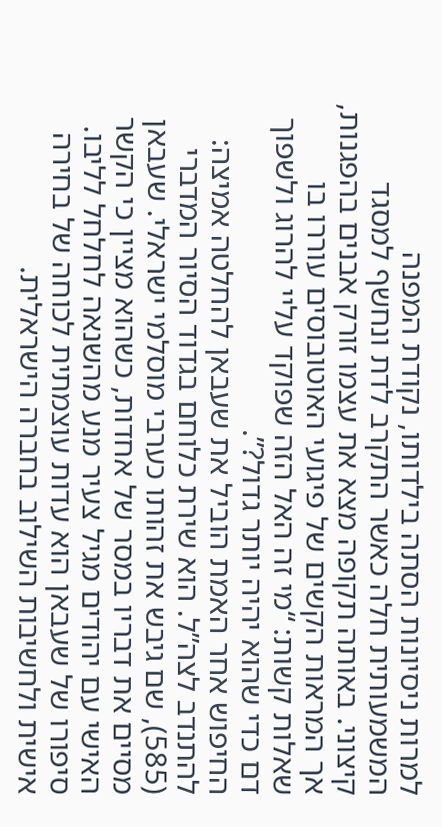למרות ניסיונות הסתה בילדותו, נקודת המפנה המשמעותית חלה כאשר התקרב לדת ונחשף למסגד קיצוני. באותה תקופה מצא את עצמו זורק אבנים בהפגנות, אך המראות הקשים של פיגועי האוטובוסים עוררו בו שאלות קשות: “מי זה האל הזה שפוקד עליי להרוג ולשפוך דם כדי שהוא יהיה יותר גדול?”.
החיפוש אחר האמת הוביל את שעבאן להחלטה אמיצה: להתנדב לצה”ל. הוא שירת כלוחם בגדוד הסיור המדברי (585), שם גיבש את זהותו כערבי מוסלמי ישראלי. שעבאן מסיים את דבריו במסר של אחדות, כשהוא מציין כי הקשר האישי עם יהודים מגיל צעיר מנע מהשנאה לחלחל לליבו. סיפורו של שעבאן הוא עדות עוצמתית לכוחה של בחירה אישית ולחשיבות השילוב בחברה הישראלית.